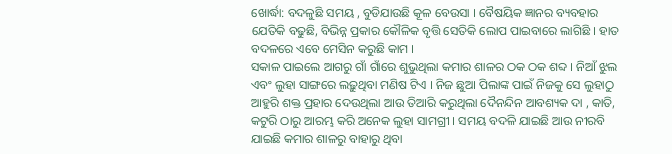ଖୋର୍ଦ୍ଧା: ବଦଳୁଛି ସମୟ , ବୁଡିଯାଉଛି କୂଳ ବେଉସା । ବୈଷୟିକ ଜ୍ଞାନର ବ୍ୟବହାର ଯେତିକି ବଢୁଛି, ବିଭିନ୍ନ ପ୍ରକାର କୌଳିକ ବୃତ୍ତି ସେତିକି ଲୋପ ପାଇବାରେ ଲାଗିଛି । ହାତ ବଦଳରେ ଏବେ ମେସିନ କରୁଛି କାମ ।
ସକାଳ ପାଇଲେ ଆଗରୁ ଗାଁ ଗାଁରେ ଶୁଭୁଥିଲା କମାର ଶାଳର ଠକ ଠକ ଶବ୍ଦ । ନିଆଁ ଝୁଲ ଏବଂ ଲୁହା ସାଙ୍ଗରେ ଲଢ଼ୁଥିବା ମଣିଷ ଟିଏ । ନିଜ ଛୁଆ ପିଲାଙ୍କ ପାଇଁ ନିଜକୁ ସେ ଲୁହାଠୁ ଆହୁରି ଶକ୍ତ ପ୍ରହାର ଦେଉଥିଲା ଆଉ ତିଆରି କରୁଥିଲା ଦୈନନ୍ଦିନ ଆବଶ୍ୟକ ଦା , କାତି, କଟୁରି ଠାରୁ ଆରମ୍ଭ କରି ଅନେକ ଲୁହା ସାମଗ୍ରୀ । ସମୟ ବଦଳି ଯାଇଛି ଆଉ ନୀରବି ଯାଇଛି କମାର ଶାଳରୁ ବାହାରୁ ଥିବା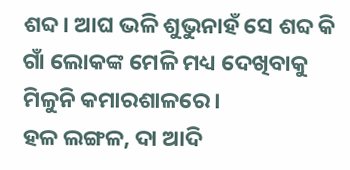ଶବ୍ଦ। ଆଘ ଭଳି ଶୁଭୁନାହଁ ସେ ଶବ୍ଦ କି ଗାଁ ଲୋକଙ୍କ ମେଳି ମଧ୍ୟ ଦେଖିବାକୁ ମିଳୁନି କମାରଶାଳରେ।
ହଳ ଲଙ୍ଗଳ, ଦା ଆଦି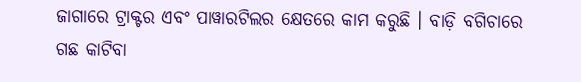ଜାଗାରେ ଟ୍ରାକ୍ଟର ଏବଂ ପାୱାରଟିଲର କ୍ଷେତରେ କାମ କରୁଛି । ବାଡ଼ି ବଗିଚାରେ ଗଛ କାଟିବା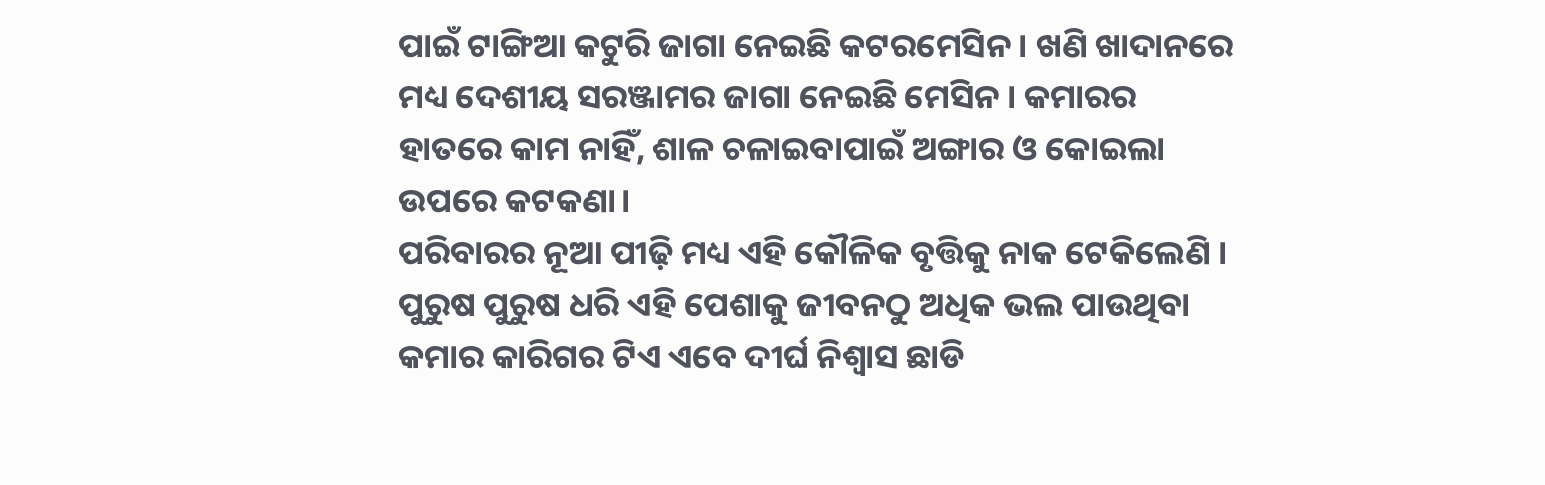ପାଇଁ ଟାଙ୍ଗିଆ କଟୁରି ଜାଗା ନେଇଛି କଟରମେସିନ । ଖଣି ଖାଦାନରେ ମଧ୍ୟ ଦେଶୀୟ ସରଞ୍ଜାମର ଜାଗା ନେଇଛି ମେସିନ । କମାରର ହାତରେ କାମ ନାହିଁ, ଶାଳ ଚଳାଇବାପାଇଁ ଅଙ୍ଗାର ଓ କୋଇଲା ଉପରେ କଟକଣା।
ପରିବାରର ନୂଆ ପୀଢ଼ି ମଧ୍ୟ ଏହି କୌଳିକ ବୃତ୍ତିକୁ ନାକ ଟେକିଲେଣି । ପୁରୁଷ ପୁରୁଷ ଧରି ଏହି ପେଶାକୁ ଜୀବନଠୁ ଅଧିକ ଭଲ ପାଉଥିବା କମାର କାରିଗର ଟିଏ ଏବେ ଦୀର୍ଘ ନିଶ୍ବାସ ଛାଡି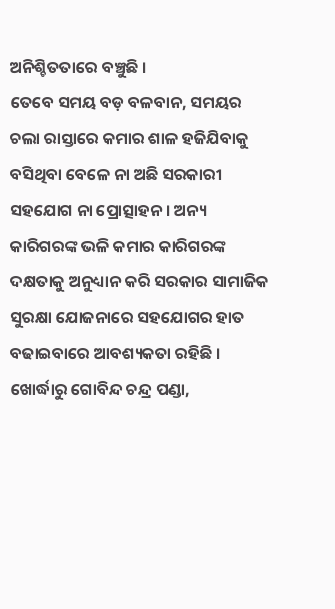ଅନିଶ୍ଚିତତାରେ ବଞ୍ଚୁଛି ।
ତେବେ ସମୟ ବଡ଼ ବଳବାନ, ସମୟର ଚଲା ରାସ୍ତାରେ କମାର ଶାଳ ହଜିଯିବାକୁ ବସିଥିବା ବେଳେ ନା ଅଛି ସରକାରୀ ସହଯୋଗ ନା ପ୍ରୋତ୍ସାହନ । ଅନ୍ୟ କାରିଗରଙ୍କ ଭଳି କମାର କାରିଗରଙ୍କ ଦକ୍ଷତାକୁ ଅନୁଧ୍ୟାନ କରି ସରକାର ସାମାଜିକ ସୁରକ୍ଷା ଯୋଜନାରେ ସହଯୋଗର ହାତ ବଢାଇବାରେ ଆବଶ୍ୟକତା ରହିଛି ।
ଖୋର୍ଦ୍ଧାରୁ ଗୋବିନ୍ଦ ଚନ୍ଦ୍ର ପଣ୍ଡା,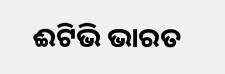ଈଟିଭି ଭାରତ